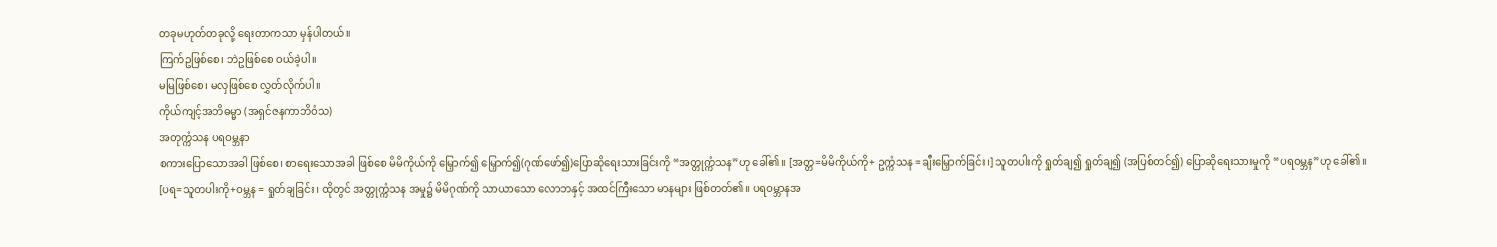တခုမဟုတ်တခုလို့ ရေးတာကသာ မှန်ပါတယ်။
ကြက်ဥဖြစ်စေ၊ ဘဲဥဖြစ်စေ ဝယ်ခဲ့ပါ။
မမြဖြစ်စေ၊ မလှဖြစ်စေ လွှတ်လိုက်ပါ။
ကိုယ်ကျင့်အဘိဓမ္မာ (အရှင်ဇနကာဘိဝံသ)
အတုက္ကံသန ပရဝမ္ဘနာ
စကားပြောသောအခါ ဖြစ်စေ၊ စာရေးသောအခါ ဖြစ်စေ မိမိကိုယ်ကို မြှောက်၍ မြှောက်၍(ဂုဏ်ဖော်၍)ပြောဆိုရေးသားခြင်းကို “အတ္တုက္ကံသန”ဟု ခေါ်၏။ [အတ္တ=မိမိကိုယ်ကို+ ဥက္ကံသန =ချီးမြှောက်ခြင်း၊] သူတပါးကို ရှုတ်ချ၍ ရှုတ်ချ၍ (အပြစ်တင်၍) ပြောဆိုရေးသားမှုကို “ပရဝမ္ဘန”ဟု ခေါ်၏။ [ပရ=သူတပါးကို+ဝမ္ဘန = ရှုတ်ချခြင်း၊ ထိုတွင် အတ္တုက္ကံသန အမှု၌ မိမိဂုဏ်ကို သာယာသော လောဘနှင့် အထင်ကြီးသော မာနများ ဖြစ်တတ်၏။ ပရဝမ္ဘာနအ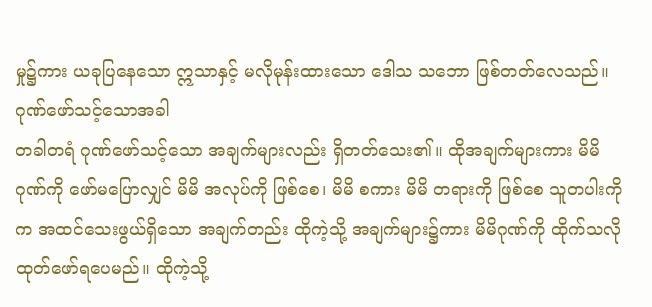မှု၌ကား ယခုပြနေသော ဣသာနှင့် မလိုမုန်းထားသော ဒေါသ သဘော ဖြစ်တတ်လေသည်။
ဂုဏ်ဖော်သင့်သောအခါ
တခါတရံ ဂုဏ်ဖော်သင့်သော အချက်များလည်း ရှိတတ်သေး၏။ ထိုအချက်များကား မိမိဂုဏ်ကို ဖော်မပြောလျှင် မိမိ အလုပ်ကို ဖြစ်စေ၊ မိမိ စကား မိမိ တရားကို ဖြစ်စေ သူတပါးကိုက အထင်သေးဖွယ်ရှိသော အချက်တည်း ထိုကဲ့သို့ အချက်များ၌ကား မိမိဂုဏ်ကို ထိုက်သလို ထုတ်ဖော်ရပေမည်။ ထိုကဲ့သို့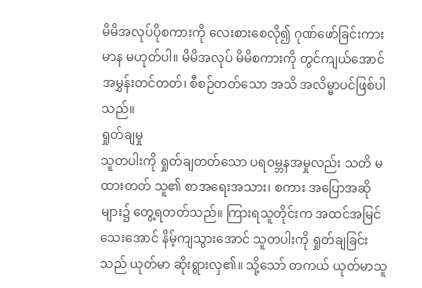မိမိအလုပ်ပိုစကားကို လေးစားစေလို၍ ဂုဏ်ဖော်ခြင်းကား မာန မဟုတ်ပါ။ မိမိအလုပ် မိမိစကားကို တွင်ကျယ်အောင် အမွှန်းတင်တတ်၊ စီစဉ်တတ်သော အသိ အလိမ္မာပင်ဖြစ်ပါသည်။
ရှုတ်ချမှု
သူတပါးကို ရှုတ်ချတတ်သော ပရဝမ္ဘနအမှုလည်း သတိ မထားတတ် သူ၏ စာအရေးအသား၊ စကား အပြောအဆိုများ၌ တွေ့ရတတ်သည်။ ကြားရသူတိုင်းက အထင်အမြင်သေးအောင် နိမ့်ကျသွားအောင် သူတပါးကို ရှုတ်ချခြင်းသည် ယုတ်မာ ဆိုးရွားလှ၏။ သို့သော် တကယ် ယုတ်မာသူ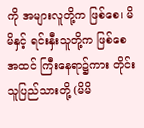ကို အများလူတို့က ဖြစ်စေ၊ မိမိနှင့် ရင်းနှီးသူတို့က ဖြစ်စေ အထင် ကြီးနေရာ၌ကား တိုင်းသူပြည်သားတို့ (မိမိ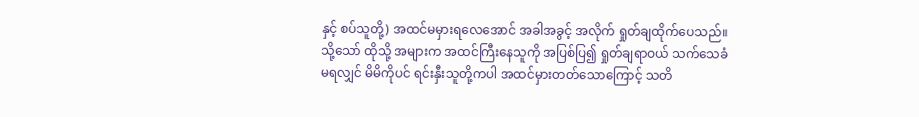နှင့် စပ်သူတို့) အထင်မမှားရလေအောင် အခါအခွင့် အလိုက် ရှုတ်ချထိုက်ပေသည်။ သို့သော် ထိုသို့ အများက အထင်ကြီးနေသူကို အပြစ်ပြ၍ ရှုတ်ချရာဝယ် သက်သေခံ မရလျှင် မိမိကိုပင် ရင်းနှီးသူတို့ကပါ အထင်မှားတတ်သောကြောင့် သတိ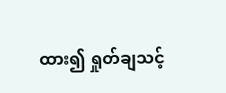ထား၍ ရှုတ်ချသင့်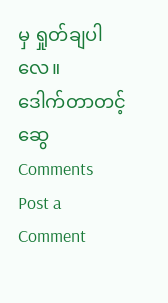မှ ရှုတ်ချပါလေ။
ဒေါက်တာတင့်ဆွေ
Comments
Post a Comment